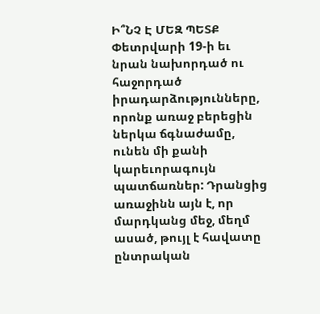Ի՞ՆՉ Է ՄԵԶ ՊԵՏՔ
Փետրվարի 19-ի եւ նրան նախորդած ու հաջորդած իրադարձությունները, որոնք առաջ բերեցին ներկա ճգնաժամը, ունեն մի քանի կարեւորագույն պատճառներ: Դրանցից առաջինն այն է, որ մարդկանց մեջ, մեղմ ասած, թույլ է հավատը ընտրական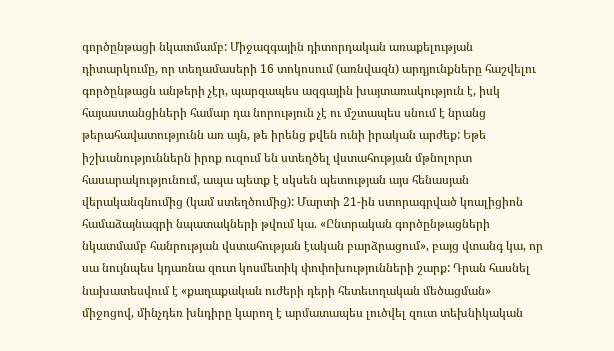գործընթացի նկատմամբ: Միջազգային դիտորդական առաքելության դիտարկումը, որ տեղամասերի 16 տոկոսում (առնվազն) արդյունքները հաշվելու գործընթացն անթերի չէր, պարզապես ազգային խայտառակություն է, իսկ հայաստանցիների համար դա նորություն չէ ու մշտապես սնում է նրանց թերահավատությունն առ այն, թե իրենց քվեն ունի իրական արժեք: Եթե իշխանություններն իրոք ուզում են ստեղծել վստահության մթնոլորտ հասարակությունում, ապա պետք է սկսեն պետության այս հենասյան վերականգնումից (կամ ստեղծումից): Մարտի 21-ին ստորագրված կոալիցիոն համաձայնագրի նպատակների թվում կա. «Ընտրական գործընթացների նկատմամբ հանրության վստահության էական բարձրացում», բայց վտանգ կա, որ սա նույնպես կդառնա զուտ կոսմետիկ փոփոխությունների շարք: Դրան հասնել նախատեսվում է «քաղաքական ուժերի դերի հետեւողական մեծացման» միջոցով, մինչդեռ խնդիրը կարող է արմատապես լուծվել զուտ տեխնիկական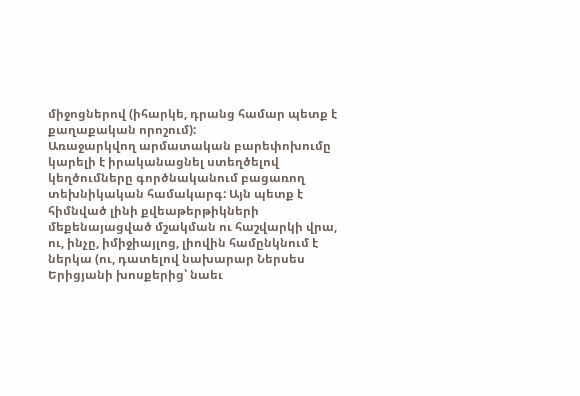միջոցներով (իհարկե, դրանց համար պետք է քաղաքական որոշում):
Առաջարկվող արմատական բարեփոխումը կարելի է իրականացնել ստեղծելով կեղծումները գործնականում բացառող տեխնիկական համակարգ: Այն պետք է հիմնված լինի քվեաթերթիկների մեքենայացված մշակման ու հաշվարկի վրա, ու, ինչը, իմիջիայլոց, լիովին համընկնում է ներկա (ու, դատելով նախարար Ներսես Երիցյանի խոսքերից՝ նաեւ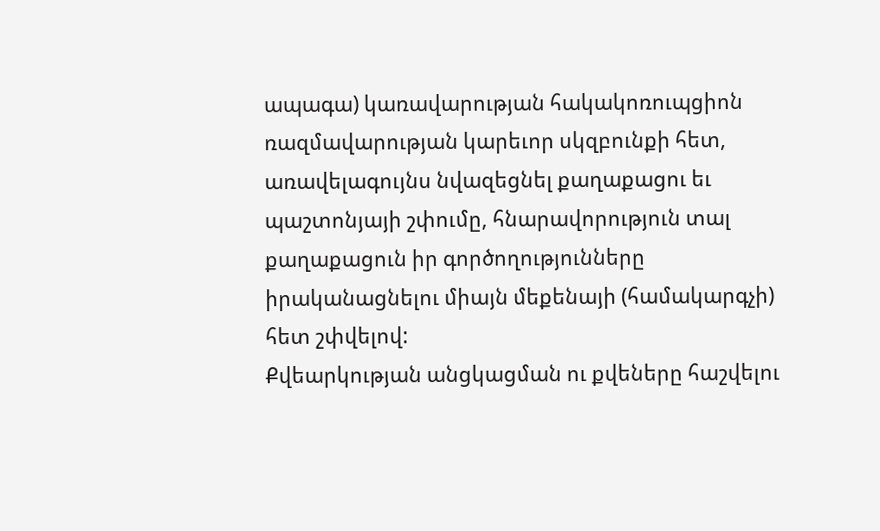ապագա) կառավարության հակակոռուպցիոն ռազմավարության կարեւոր սկզբունքի հետ, առավելագույնս նվազեցնել քաղաքացու եւ պաշտոնյայի շփումը, հնարավորություն տալ քաղաքացուն իր գործողությունները իրականացնելու միայն մեքենայի (համակարգչի) հետ շփվելով:
Քվեարկության անցկացման ու քվեները հաշվելու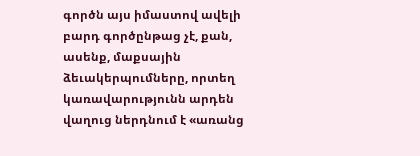գործն այս իմաստով ավելի բարդ գործընթաց չէ, քան, ասենք, մաքսային ձեւակերպումները, որտեղ կառավարությունն արդեն վաղուց ներդնում է «առանց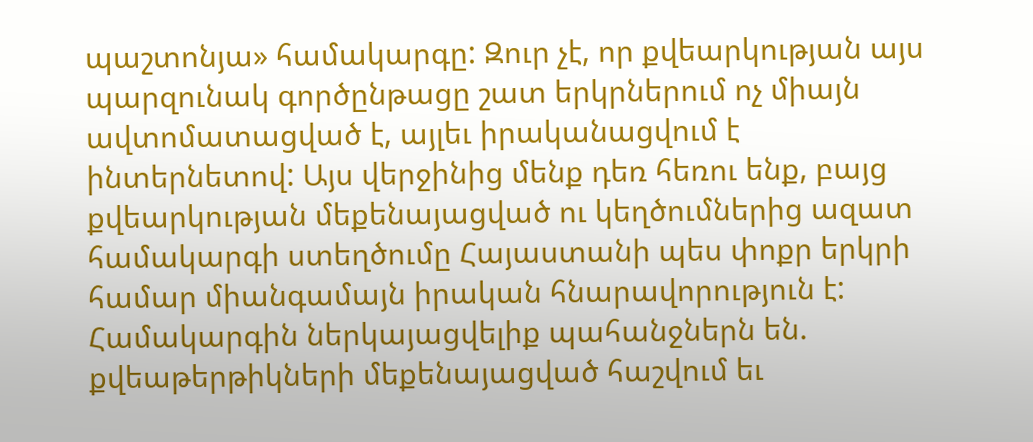պաշտոնյա» համակարգը: Զուր չէ, որ քվեարկության այս պարզունակ գործընթացը շատ երկրներում ոչ միայն ավտոմատացված է, այլեւ իրականացվում է ինտերնետով: Այս վերջինից մենք դեռ հեռու ենք, բայց քվեարկության մեքենայացված ու կեղծումներից ազատ համակարգի ստեղծումը Հայաստանի պես փոքր երկրի համար միանգամայն իրական հնարավորություն է:
Համակարգին ներկայացվելիք պահանջներն են.
քվեաթերթիկների մեքենայացված հաշվում եւ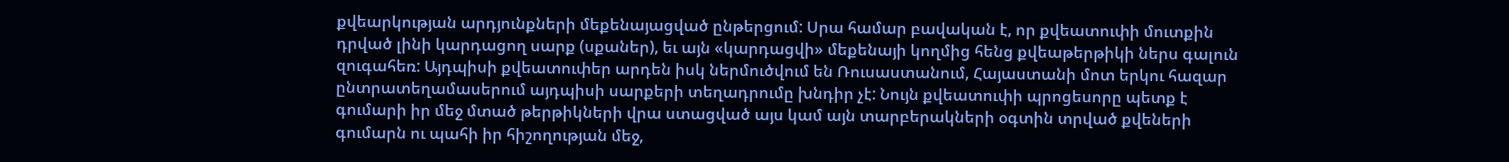քվեարկության արդյունքների մեքենայացված ընթերցում: Սրա համար բավական է, որ քվեատուփի մուտքին դրված լինի կարդացող սարք (սքաներ), եւ այն «կարդացվի» մեքենայի կողմից հենց քվեաթերթիկի ներս գալուն զուգահեռ: Այդպիսի քվեատուփեր արդեն իսկ ներմուծվում են Ռուսաստանում, Հայաստանի մոտ երկու հազար ընտրատեղամասերում այդպիսի սարքերի տեղադրումը խնդիր չէ: Նույն քվեատուփի պրոցեսորը պետք է գումարի իր մեջ մտած թերթիկների վրա ստացված այս կամ այն տարբերակների օգտին տրված քվեների գումարն ու պահի իր հիշողության մեջ,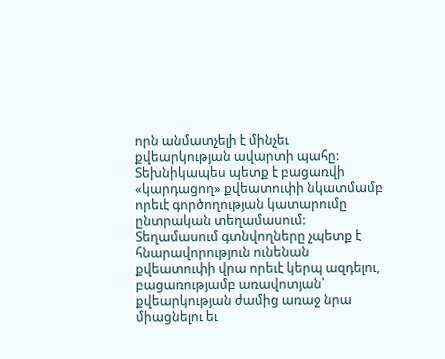որն անմատչելի է մինչեւ քվեարկության ավարտի պահը:
Տեխնիկապես պետք է բացառվի «կարդացող» քվեատուփի նկատմամբ որեւէ գործողության կատարումը ընտրական տեղամասում: Տեղամասում գտնվողները չպետք է հնարավորություն ունենան քվեատուփի վրա որեւէ կերպ ազդելու, բացառությամբ առավոտյան՝ քվեարկության ժամից առաջ նրա միացնելու եւ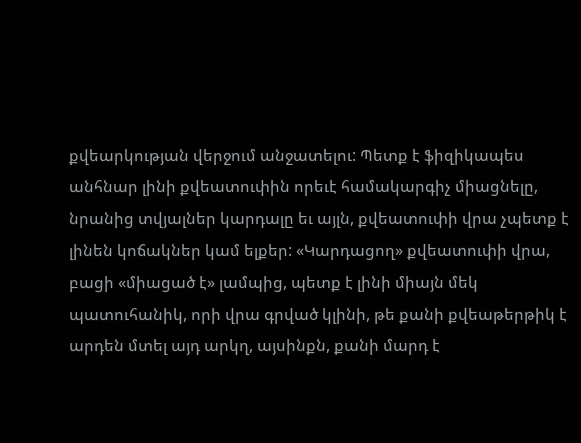քվեարկության վերջում անջատելու: Պետք է ֆիզիկապես անհնար լինի քվեատուփին որեւէ համակարգիչ միացնելը, նրանից տվյալներ կարդալը եւ այլն, քվեատուփի վրա չպետք է լինեն կոճակներ կամ ելքեր: «Կարդացող» քվեատուփի վրա, բացի «միացած է» լամպից, պետք է լինի միայն մեկ պատուհանիկ, որի վրա գրված կլինի, թե քանի քվեաթերթիկ է արդեն մտել այդ արկղ, այսինքն, քանի մարդ է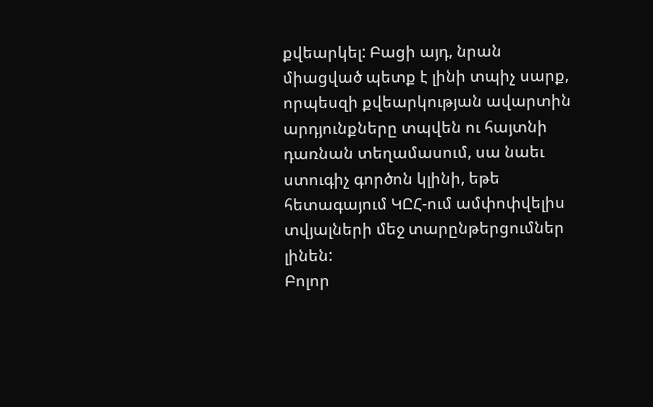քվեարկել: Բացի այդ, նրան միացված պետք է լինի տպիչ սարք, որպեսզի քվեարկության ավարտին արդյունքները տպվեն ու հայտնի դառնան տեղամասում, սա նաեւ ստուգիչ գործոն կլինի, եթե հետագայում ԿԸՀ-ում ամփոփվելիս տվյալների մեջ տարընթերցումներ լինեն:
Բոլոր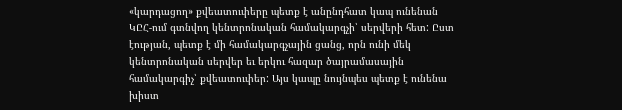«կարդացող» քվեատուփերը պետք է անընդհատ կապ ունենան ԿԸՀ-ում գտնվող կենտրոնական համակարգչի՝ սերվերի հետ: Ըստ էության, պետք է մի համակարգչային ցանց, որն ունի մեկ կենտրոնական սերվեր եւ երկու հազար ծայրամասային համակարգիչ՝ քվեատուփեր: Այս կապը նույնպես պետք է ունենա խիստ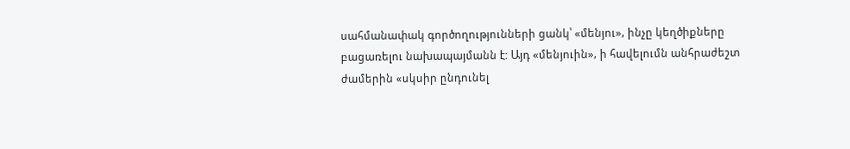սահմանափակ գործողությունների ցանկ՝ «մենյու», ինչը կեղծիքները բացառելու նախապայմանն է: Այդ «մենյուին», ի հավելումն անհրաժեշտ ժամերին «սկսիր ընդունել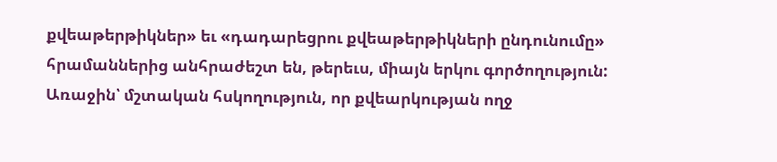քվեաթերթիկներ» եւ «դադարեցրու քվեաթերթիկների ընդունումը» հրամաններից անհրաժեշտ են, թերեւս, միայն երկու գործողություն: Առաջին՝ մշտական հսկողություն, որ քվեարկության ողջ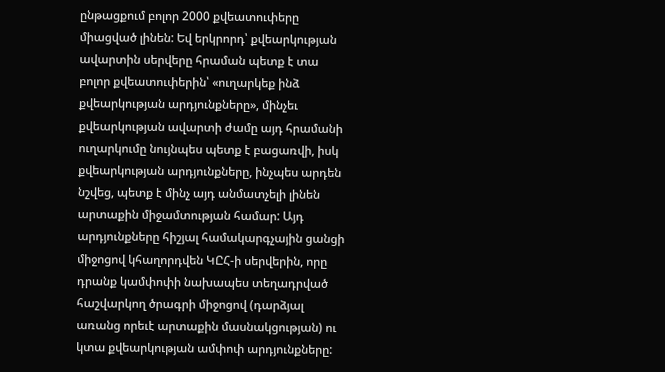ընթացքում բոլոր 2000 քվեատուփերը միացված լինեն: Եվ երկրորդ՝ քվեարկության ավարտին սերվերը հրաման պետք է տա բոլոր քվեատուփերին՝ «ուղարկեք ինձ քվեարկության արդյունքները», մինչեւ քվեարկության ավարտի ժամը այդ հրամանի ուղարկումը նույնպես պետք է բացառվի, իսկ քվեարկության արդյունքները, ինչպես արդեն նշվեց, պետք է մինչ այդ անմատչելի լինեն արտաքին միջամտության համար: Այդ արդյունքները հիշյալ համակարգչային ցանցի միջոցով կհաղորդվեն ԿԸՀ-ի սերվերին, որը դրանք կամփոփի նախապես տեղադրված հաշվարկող ծրագրի միջոցով (դարձյալ առանց որեւէ արտաքին մասնակցության) ու կտա քվեարկության ամփոփ արդյունքները: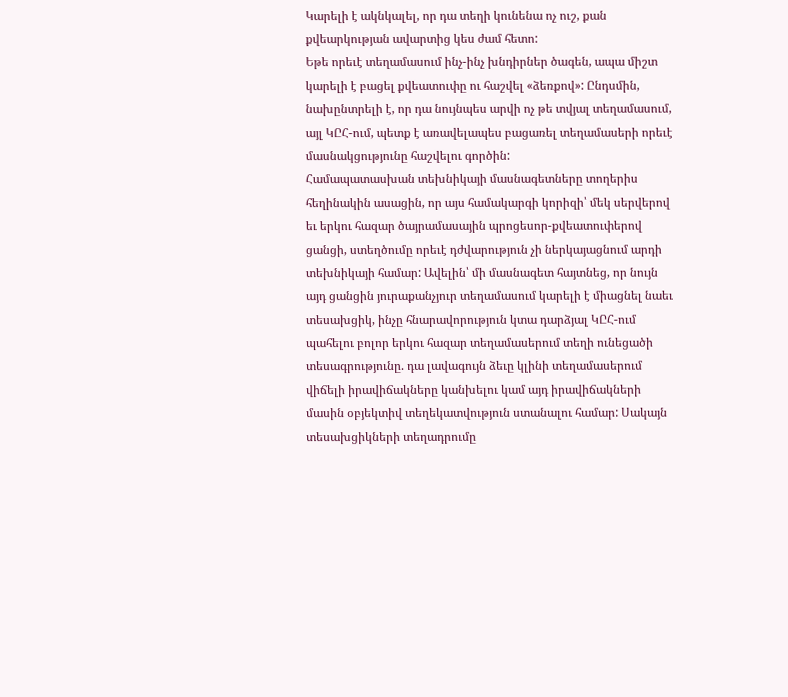Կարելի է ակնկալել, որ դա տեղի կունենա ոչ ուշ, քան քվեարկության ավարտից կես ժամ հետո:
Եթե որեւէ տեղամասում ինչ-ինչ խնդիրներ ծագեն, ապա միշտ կարելի է բացել քվեատուփը ու հաշվել «ձեռքով»: Ընդսմին, նախընտրելի է, որ դա նույնպես արվի ոչ թե տվյալ տեղամասում, այլ ԿԸՀ-ում, պետք է առավելապես բացառել տեղամասերի որեւէ մասնակցությունը հաշվելու գործին:
Համապատասխան տեխնիկայի մասնագետները տողերիս հեղինակին ասացին, որ այս համակարգի կորիզի՝ մեկ սերվերով եւ երկու հազար ծայրամասային պրոցեսոր-քվեատուփերով ցանցի, ստեղծումը որեւէ դժվարություն չի ներկայացնում արդի տեխնիկայի համար: Ավելին՝ մի մասնագետ հայտնեց, որ նույն այդ ցանցին յուրաքանչյուր տեղամասում կարելի է միացնել նաեւ տեսախցիկ, ինչը հնարավորություն կտա դարձյալ ԿԸՀ-ում պահելու բոլոր երկու հազար տեղամասերում տեղի ունեցածի տեսագրությունը. դա լավագույն ձեւը կլինի տեղամասերում վիճելի իրավիճակները կանխելու կամ այդ իրավիճակների մասին օբյեկտիվ տեղեկատվություն ստանալու համար: Սակայն տեսախցիկների տեղադրումը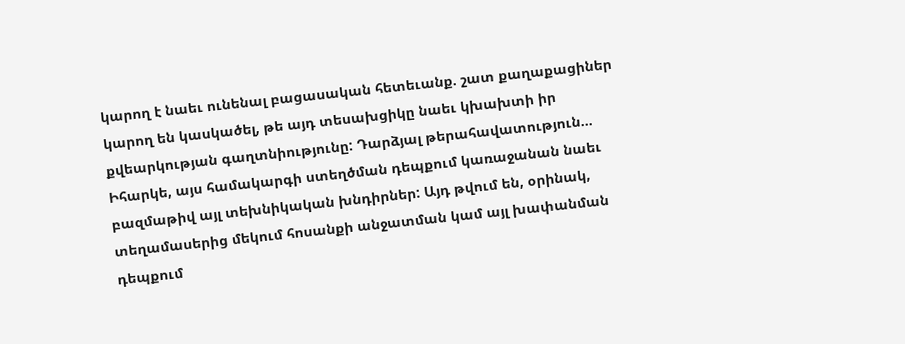կարող է նաեւ ունենալ բացասական հետեւանք. շատ քաղաքացիներ կարող են կասկածել, թե այդ տեսախցիկը նաեւ կխախտի իր քվեարկության գաղտնիությունը: Դարձյալ թերահավատություն...
Իհարկե, այս համակարգի ստեղծման դեպքում կառաջանան նաեւ բազմաթիվ այլ տեխնիկական խնդիրներ: Այդ թվում են, օրինակ, տեղամասերից մեկում հոսանքի անջատման կամ այլ խափանման դեպքում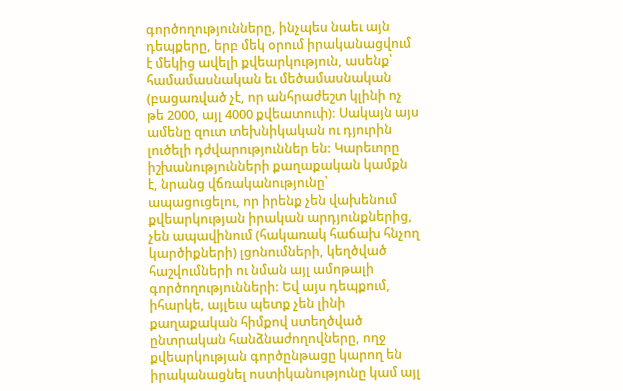գործողությունները, ինչպես նաեւ այն դեպքերը, երբ մեկ օրում իրականացվում է մեկից ավելի քվեարկություն, ասենք՝ համամասնական եւ մեծամասնական (բացառված չէ, որ անհրաժեշտ կլինի ոչ թե 2000, այլ 4000 քվեատուփ): Սակայն այս ամենը զուտ տեխնիկական ու դյուրին լուծելի դժվարություններ են: Կարեւորը իշխանությունների քաղաքական կամքն է, նրանց վճռականությունը՝ ապացուցելու, որ իրենք չեն վախենում քվեարկության իրական արդյունքներից, չեն ապավինում (հակառակ հաճախ հնչող կարծիքների) լցոնումների, կեղծված հաշվումների ու նման այլ ամոթալի գործողությունների: Եվ այս դեպքում, իհարկե, այլեւս պետք չեն լինի քաղաքական հիմքով ստեղծված ընտրական հանձնաժողովները, ողջ քվեարկության գործընթացը կարող են իրականացնել ոստիկանությունը կամ այլ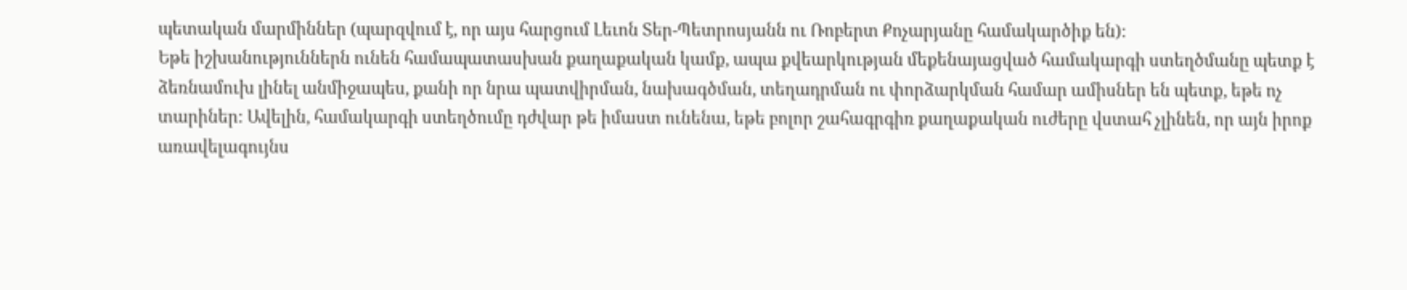պետական մարմիններ (պարզվում է, որ այս հարցում Լեւոն Տեր-Պետրոսյանն ու Ռոբերտ Քոչարյանը համակարծիք են):
Եթե իշխանություններն ունեն համապատասխան քաղաքական կամք, ապա քվեարկության մեքենայացված համակարգի ստեղծմանը պետք է ձեռնամուխ լինել անմիջապես, քանի որ նրա պատվիրման, նախագծման, տեղադրման ու փորձարկման համար ամիսներ են պետք, եթե ոչ տարիներ: Ավելին, համակարգի ստեղծումը դժվար թե իմաստ ունենա, եթե բոլոր շահագրգիռ քաղաքական ուժերը վստահ չլինեն, որ այն իրոք առավելագույնս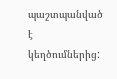պաշտպանված է կեղծումներից: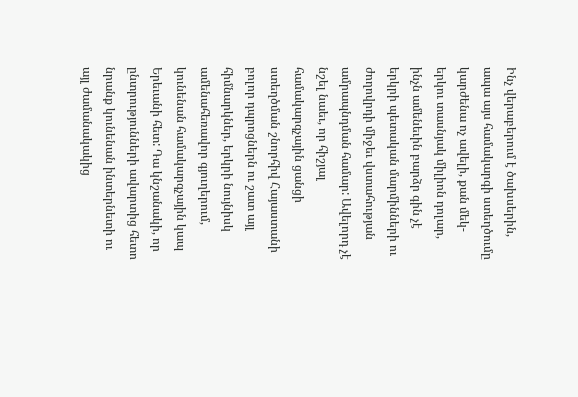Ինչ վերաբերում է ծախսերին, ապա այս համակարգի ստեղծումը կարժենա ոչ ավելի, քան մեկ-երկու տասնյակ միլիոն դոլար, ինչն ամենեւին բարձր գին չէ երկրի պետական մարմինների ու ժողովրդի միջեւ վստահության ամրապնդման համար: Ավելորդ չէ նշել նաեւ, որ հիշյալ համակարգչային ցանցի ստեղծման շնորհիվ Հայաստանի բոլոր դպրոցներն ու շատ այլ հիմնարկներ, երկրի նույնիսկ ամենահեռավոր գյուղերում, կունենան համակարգչային կապ Երեւանի հետ: Դա կնշանակի, որ ընտրությունների ավարտից հետո նրանք կունենան ինտերնետի ու այլ ժամանակակից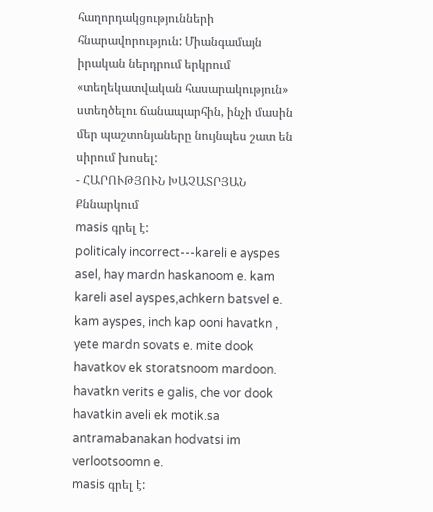հաղորդակցությունների հնարավորություն: Միանգամայն իրական ներդրում երկրում «տեղեկատվական հասարակություն» ստեղծելու ճանապարհին, ինչի մասին մեր պաշտոնյաները նույնպես շատ են սիրում խոսել:
- ՀԱՐՈՒԹՅՈՒՆ ԽԱՉԱՏՐՅԱՆ
Քննարկում
masis գրել է:
politicaly incorrect---kareli e ayspes asel, hay mardn haskanoom e. kam kareli asel ayspes,achkern batsvel e. kam ayspes, inch kap ooni havatkn , yete mardn sovats e. mite dook havatkov ek storatsnoom mardoon. havatkn verits e galis, che vor dook havatkin aveli ek motik.sa antramabanakan hodvatsi im verlootsoomn e.
masis գրել է: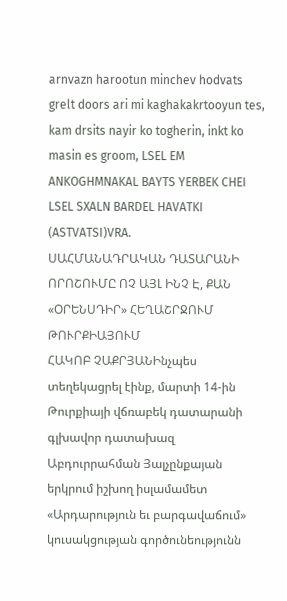arnvazn harootun minchev hodvats grelt doors ari mi kaghakakrtooyun tes, kam drsits nayir ko togherin, inkt ko masin es groom, LSEL EM ANKOGHMNAKAL BAYTS YERBEK CHEI LSEL SXALN BARDEL HAVATKI (ASTVATSI)VRA.
ՍԱՀՄԱՆԱԴՐԱԿԱՆ ԴԱՏԱՐԱՆԻ ՈՐՈՇՈՒՄԸ ՈՉ ԱՅԼ ԻՆՉ Է, ՔԱՆ «ՕՐԵՆՍԴԻՐ» ՀԵՂԱՇՐՋՈՒՄ ԹՈՒՐՔԻԱՅՈՒՄ
ՀԱԿՈԲ ՉԱՔՐՅԱՆԻնչպես տեղեկացրել էինք, մարտի 14-ին Թուրքիայի վճռաբեկ դատարանի գլխավոր դատախազ Աբդուրրահման Յալչընքայան երկրում իշխող իսլամամետ «Արդարություն եւ բարգավաճում» կուսակցության գործունեությունն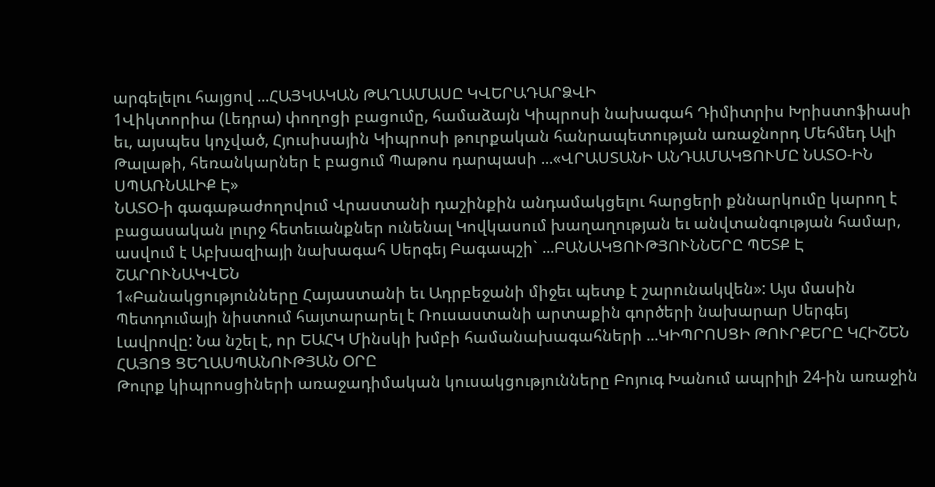արգելելու հայցով ...ՀԱՅԿԱԿԱՆ ԹԱՂԱՄԱՍԸ ԿՎԵՐԱԴԱՐՁՎԻ
1Վիկտորիա (Լեդրա) փողոցի բացումը, համաձայն Կիպրոսի նախագահ Դիմիտրիս Խրիստոֆիասի եւ, այսպես կոչված, Հյուսիսային Կիպրոսի թուրքական հանրապետության առաջնորդ Մեհմեդ Ալի Թալաթի, հեռանկարներ է բացում Պաթոս դարպասի ...«ՎՐԱՍՏԱՆԻ ԱՆԴԱՄԱԿՑՈՒՄԸ ՆԱՏՕ-ԻՆ ՍՊԱՌՆԱԼԻՔ Է»
ՆԱՏՕ-ի գագաթաժողովում Վրաստանի դաշինքին անդամակցելու հարցերի քննարկումը կարող է բացասական լուրջ հետեւանքներ ունենալ Կովկասում խաղաղության եւ անվտանգության համար, ասվում է Աբխազիայի նախագահ Սերգեյ Բագապշի` ...ԲԱՆԱԿՑՈՒԹՅՈՒՆՆԵՐԸ ՊԵՏՔ Է ՇԱՐՈՒՆԱԿՎԵՆ
1«Բանակցությունները Հայաստանի եւ Ադրբեջանի միջեւ պետք է շարունակվեն»: Այս մասին Պետդումայի նիստում հայտարարել է Ռուսաստանի արտաքին գործերի նախարար Սերգեյ Լավրովը: Նա նշել է, որ ԵԱՀԿ Մինսկի խմբի համանախագահների ...ԿԻՊՐՈՍՑԻ ԹՈՒՐՔԵՐԸ ԿՀԻՇԵՆ ՀԱՅՈՑ ՑԵՂԱՍՊԱՆՈՒԹՅԱՆ ՕՐԸ
Թուրք կիպրոսցիների առաջադիմական կուսակցությունները Բոյուգ Խանում ապրիլի 24-ին առաջին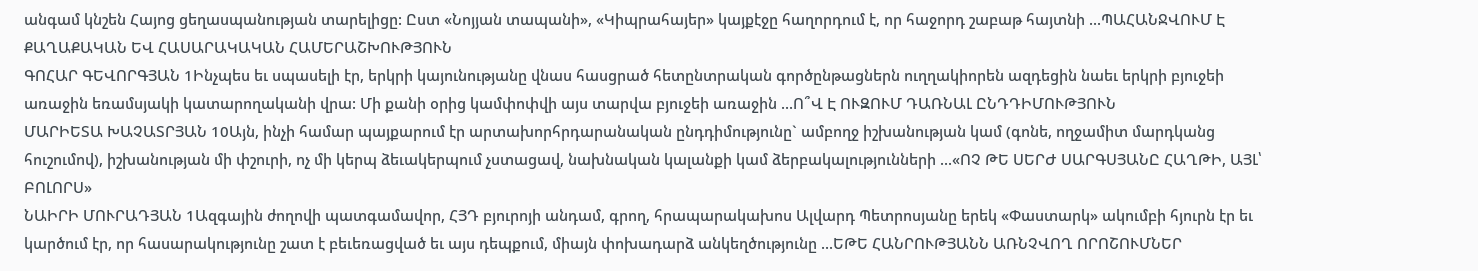անգամ կնշեն Հայոց ցեղասպանության տարելիցը: Ըստ «Նոյյան տապանի», «Կիպրահայեր» կայքէջը հաղորդում է, որ հաջորդ շաբաթ հայտնի ...ՊԱՀԱՆՋՎՈՒՄ Է ՔԱՂԱՔԱԿԱՆ ԵՎ ՀԱՍԱՐԱԿԱԿԱՆ ՀԱՄԵՐԱՇԽՈՒԹՅՈՒՆ
ԳՈՀԱՐ ԳԵՎՈՐԳՅԱՆ 1Ինչպես եւ սպասելի էր, երկրի կայունությանը վնաս հասցրած հետընտրական գործընթացներն ուղղակիորեն ազդեցին նաեւ երկրի բյուջեի առաջին եռամսյակի կատարողականի վրա: Մի քանի օրից կամփոփվի այս տարվա բյուջեի առաջին ...Ո՞Վ Է ՈՒԶՈՒՄ ԴԱՌՆԱԼ ԸՆԴԴԻՄՈՒԹՅՈՒՆ
ՄԱՐԻԵՏԱ ԽԱՉԱՏՐՅԱՆ 10Այն, ինչի համար պայքարում էր արտախորհրդարանական ընդդիմությունը` ամբողջ իշխանության կամ (գոնե, ողջամիտ մարդկանց հուշումով), իշխանության մի փշուրի, ոչ մի կերպ ձեւակերպում չստացավ, նախնական կալանքի կամ ձերբակալությունների ...«ՈՉ ԹԵ ՍԵՐԺ ՍԱՐԳՍՅԱՆԸ ՀԱՂԹԻ, ԱՅԼ՝ ԲՈԼՈՐՍ»
ՆԱԻՐԻ ՄՈՒՐԱԴՅԱՆ 1Ազգային ժողովի պատգամավոր, ՀՅԴ բյուրոյի անդամ, գրող, հրապարակախոս Ալվարդ Պետրոսյանը երեկ «Փաստարկ» ակումբի հյուրն էր եւ կարծում էր, որ հասարակությունը շատ է բեւեռացված եւ այս դեպքում, միայն փոխադարձ անկեղծությունը ...ԵԹԵ ՀԱՆՐՈՒԹՅԱՆՆ ԱՌՆՉՎՈՂ ՈՐՈՇՈՒՄՆԵՐ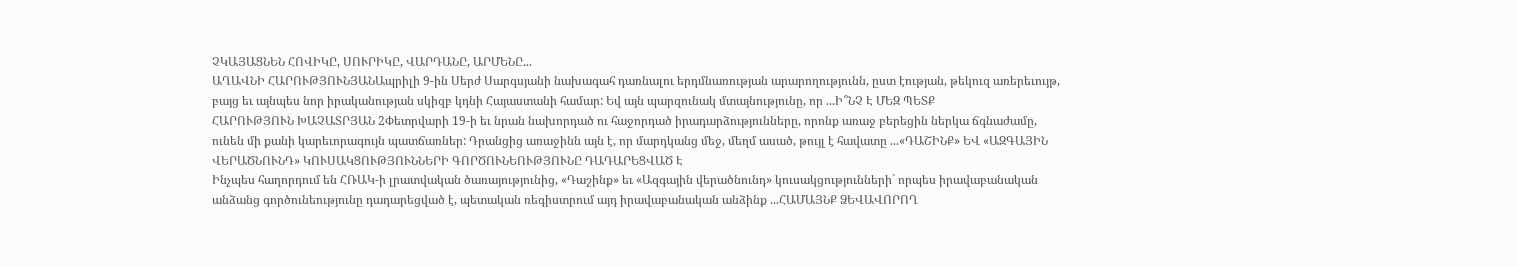ՉԿԱՅԱՑՆԵՆ ՀՈՎԻԿԸ, ՍՈՒՐԻԿԸ, ՎԱՐԴԱՆԸ, ԱՐՄԵՆԸ...
ԱՂԱՎՆԻ ՀԱՐՈՒԹՅՈՒՆՅԱՆԱպրիլի 9-ին Սերժ Սարգսյանի նախագահ դառնալու երդմնառության արարողությունն, ըստ էության, թեկուզ առերեւույթ, բայց եւ այնպես նոր իրականության սկիզբ կդնի Հայաստանի համար: Եվ այն պարզունակ մտայնությունը, որ ...Ի՞ՆՉ Է ՄԵԶ ՊԵՏՔ
ՀԱՐՈՒԹՅՈՒՆ ԽԱՉԱՏՐՅԱՆ 2Փետրվարի 19-ի եւ նրան նախորդած ու հաջորդած իրադարձությունները, որոնք առաջ բերեցին ներկա ճգնաժամը, ունեն մի քանի կարեւորագույն պատճառներ: Դրանցից առաջինն այն է, որ մարդկանց մեջ, մեղմ ասած, թույլ է հավատը ...«ԴԱՇԻՆՔ» ԵՎ «ԱԶԳԱՅԻՆ ՎԵՐԱԾՆՈՒՆԴ» ԿՈՒՍԱԿՑՈՒԹՅՈՒՆՆԵՐԻ ԳՈՐԾՈՒՆԵՈՒԹՅՈՒՆԸ ԴԱԴԱՐԵՑՎԱԾ Է
Ինչպես հաղորդում են ՀՌԱԿ-ի լրատվական ծառայությունից, «Դաշինք» եւ «Ազգային վերածնունդ» կուսակցությունների` որպես իրավաբանական անձանց գործունեությունը դադարեցված է, պետական ռեգիստրում այդ իրավաբանական անձինք ...ՀԱՄԱՅՆՔ ՁԵՎԱՎՈՐՈՂ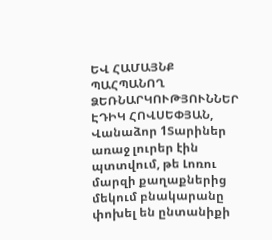ԵՎ ՀԱՄԱՅՆՔ ՊԱՀՊԱՆՈՂ ՁԵՌՆԱՐԿՈՒԹՅՈՒՆՆԵՐ
ԷԴԻԿ ՀՈՎՍԵՓՅԱՆ, Վանաձոր 1Տարիներ առաջ լուրեր էին պտտվում, թե Լոռու մարզի քաղաքներից մեկում բնակարանը փոխել են ընտանիքի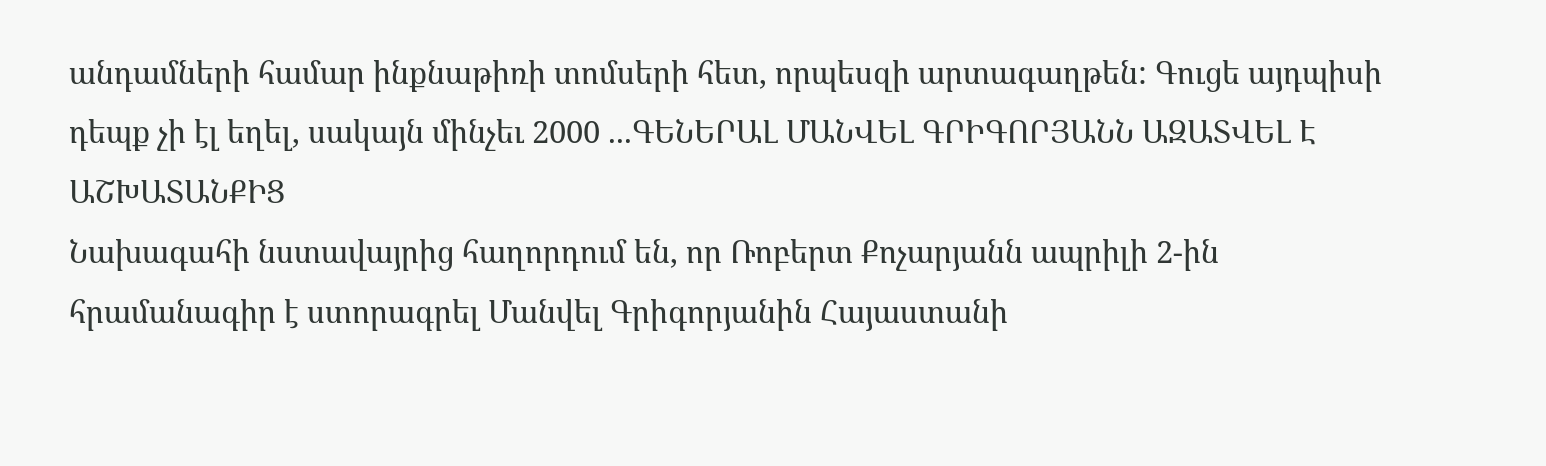անդամների համար ինքնաթիռի տոմսերի հետ, որպեսզի արտագաղթեն: Գուցե այդպիսի դեպք չի էլ եղել, սակայն մինչեւ 2000 ...ԳԵՆԵՐԱԼ ՄԱՆՎԵԼ ԳՐԻԳՈՐՅԱՆՆ ԱԶԱՏՎԵԼ Է ԱՇԽԱՏԱՆՔԻՑ
Նախագահի նստավայրից հաղորդում են, որ Ռոբերտ Քոչարյանն ապրիլի 2-ին հրամանագիր է ստորագրել Մանվել Գրիգորյանին Հայաստանի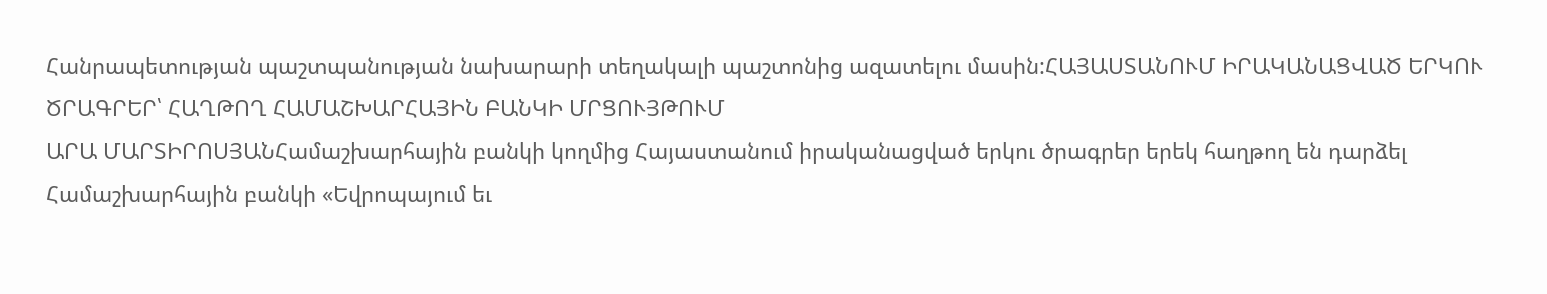Հանրապետության պաշտպանության նախարարի տեղակալի պաշտոնից ազատելու մասին:ՀԱՅԱՍՏԱՆՈՒՄ ԻՐԱԿԱՆԱՑՎԱԾ ԵՐԿՈՒ ԾՐԱԳՐԵՐ՝ ՀԱՂԹՈՂ ՀԱՄԱՇԽԱՐՀԱՅԻՆ ԲԱՆԿԻ ՄՐՑՈՒՅԹՈՒՄ
ԱՐԱ ՄԱՐՏԻՐՈՍՅԱՆՀամաշխարհային բանկի կողմից Հայաստանում իրականացված երկու ծրագրեր երեկ հաղթող են դարձել Համաշխարհային բանկի «Եվրոպայում եւ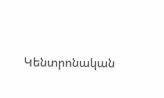Կենտրոնական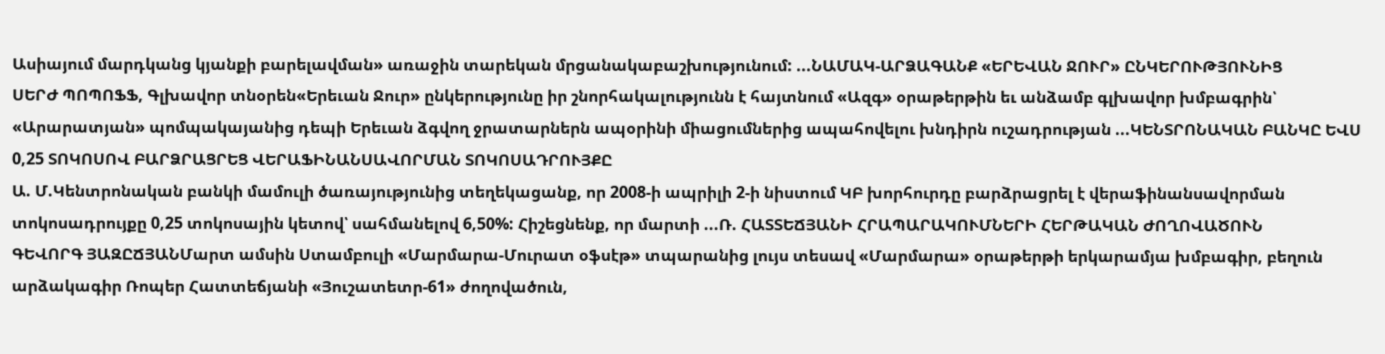Ասիայում մարդկանց կյանքի բարելավման» առաջին տարեկան մրցանակաբաշխությունում: ...ՆԱՄԱԿ-ԱՐՁԱԳԱՆՔ «ԵՐԵՎԱՆ ՋՈՒՐ» ԸՆԿԵՐՈՒԹՅՈՒՆԻՑ
ՍԵՐԺ ՊՈՊՈՖՖ, Գլխավոր տնօրեն«Երեւան Ջուր» ընկերությունը իր շնորհակալությունն է հայտնում «Ազգ» օրաթերթին եւ անձամբ գլխավոր խմբագրին՝ «Արարատյան» պոմպակայանից դեպի Երեւան ձգվող ջրատարներն ապօրինի միացումներից ապահովելու խնդիրն ուշադրության ...ԿԵՆՏՐՈՆԱԿԱՆ ԲԱՆԿԸ ԵՎՍ 0,25 ՏՈԿՈՍՈՎ ԲԱՐՁՐԱՑՐԵՑ ՎԵՐԱՖԻՆԱՆՍԱՎՈՐՄԱՆ ՏՈԿՈՍԱԴՐՈՒՅՔԸ
Ա. Մ.Կենտրոնական բանկի մամուլի ծառայությունից տեղեկացանք, որ 2008-ի ապրիլի 2-ի նիստում ԿԲ խորհուրդը բարձրացրել է վերաֆինանսավորման տոկոսադրույքը 0,25 տոկոսային կետով՝ սահմանելով 6,50%: Հիշեցնենք, որ մարտի ...Ռ. ՀԱՏՏԵՃՅԱՆԻ ՀՐԱՊԱՐԱԿՈՒՄՆԵՐԻ ՀԵՐԹԱԿԱՆ ԺՈՂՈՎԱԾՈՒՆ
ԳԵՎՈՐԳ ՅԱԶԸՃՅԱՆՄարտ ամսին Ստամբուլի «Մարմարա-Մուրատ օֆսէթ» տպարանից լույս տեսավ «Մարմարա» օրաթերթի երկարամյա խմբագիր, բեղուն արձակագիր Ռոպեր Հատտեճյանի «Յուշատետր-61» ժողովածուն,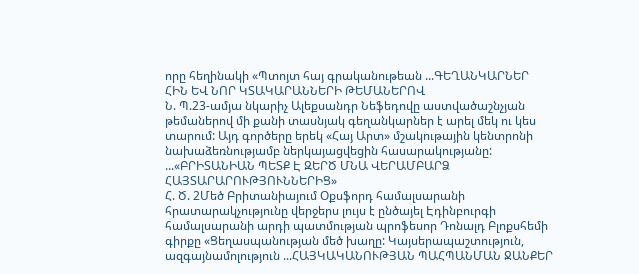որը հեղինակի «Պտոյտ հայ գրականութեան ...ԳԵՂԱՆԿԱՐՆԵՐ ՀԻՆ ԵՎ ՆՈՐ ԿՏԱԿԱՐԱՆՆԵՐԻ ԹԵՄԱՆԵՐՈՎ
Ն. Պ.23-ամյա նկարիչ Ալեքսանդր Նեֆեդովը աստվածաշնչյան թեմաներով մի քանի տասնյակ գեղանկարներ է արել մեկ ու կես տարում: Այդ գործերը երեկ «Հայ Արտ» մշակութային կենտրոնի նախաձեռնությամբ ներկայացվեցին հասարակությանը: ...«ԲՐԻՏԱՆԻԱՆ ՊԵՏՔ Է ԶԵՐԾ ՄՆԱ ՎԵՐԱՄԲԱՐՁ ՀԱՅՏԱՐԱՐՈՒԹՅՈՒՆՆԵՐԻՑ»
Հ. Ծ. 2Մեծ Բրիտանիայում Օքսֆորդ համալսարանի հրատարակչությունը վերջերս լույս է ընծայել Էդինբուրգի համալսարանի արդի պատմության պրոֆեսոր Դոնալդ Բլոքսհեմի գիրքը «Ցեղասպանության մեծ խաղը: Կայսերապաշտություն, ազգայնամոլություն ...ՀԱՅԿԱԿԱՆՈՒԹՅԱՆ ՊԱՀՊԱՆՄԱՆ ՋԱՆՔԵՐ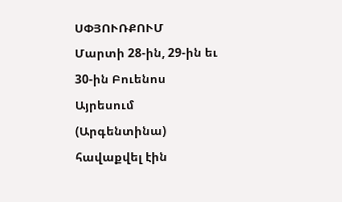ՍՓՅՈՒՌՔՈՒՄ
Մարտի 28-ին, 29-ին եւ 30-ին Բուենոս Այրեսում (Արգենտինա) հավաքվել էին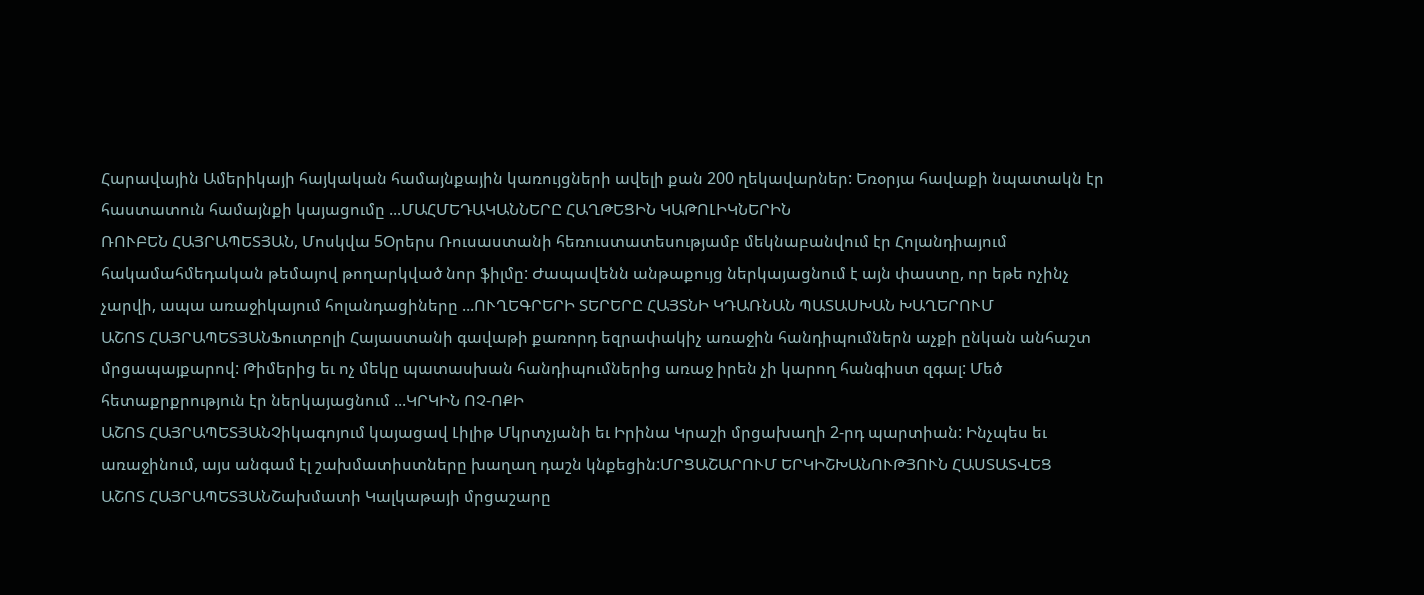Հարավային Ամերիկայի հայկական համայնքային կառույցների ավելի քան 200 ղեկավարներ: Եռօրյա հավաքի նպատակն էր հաստատուն համայնքի կայացումը ...ՄԱՀՄԵԴԱԿԱՆՆԵՐԸ ՀԱՂԹԵՑԻՆ ԿԱԹՈԼԻԿՆԵՐԻՆ
ՌՈՒԲԵՆ ՀԱՅՐԱՊԵՏՅԱՆ, Մոսկվա 5Օրերս Ռուսաստանի հեռուստատեսությամբ մեկնաբանվում էր Հոլանդիայում հակամահմեդական թեմայով թողարկված նոր ֆիլմը: Ժապավենն անթաքույց ներկայացնում է այն փաստը, որ եթե ոչինչ չարվի, ապա առաջիկայում հոլանդացիները ...ՈՒՂԵԳՐԵՐԻ ՏԵՐԵՐԸ ՀԱՅՏՆԻ ԿԴԱՌՆԱՆ ՊԱՏԱՍԽԱՆ ԽԱՂԵՐՈՒՄ
ԱՇՈՏ ՀԱՅՐԱՊԵՏՅԱՆՖուտբոլի Հայաստանի գավաթի քառորդ եզրափակիչ առաջին հանդիպումներն աչքի ընկան անհաշտ մրցապայքարով: Թիմերից եւ ոչ մեկը պատասխան հանդիպումներից առաջ իրեն չի կարող հանգիստ զգալ: Մեծ հետաքրքրություն էր ներկայացնում ...ԿՐԿԻՆ ՈՉ-ՈՔԻ
ԱՇՈՏ ՀԱՅՐԱՊԵՏՅԱՆՉիկագոյում կայացավ Լիլիթ Մկրտչյանի եւ Իրինա Կրաշի մրցախաղի 2-րդ պարտիան: Ինչպես եւ առաջինում, այս անգամ էլ շախմատիստները խաղաղ դաշն կնքեցին:ՄՐՑԱՇԱՐՈՒՄ ԵՐԿԻՇԽԱՆՈՒԹՅՈՒՆ ՀԱՍՏԱՏՎԵՑ
ԱՇՈՏ ՀԱՅՐԱՊԵՏՅԱՆՇախմատի Կալկաթայի մրցաշարը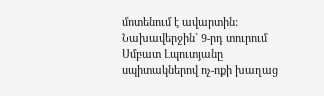մոտենում է ավարտին: Նախավերջին` 9-րդ տուրում Սմբատ Լպուտյանը սպիտակներով ոչ-ոքի խաղաց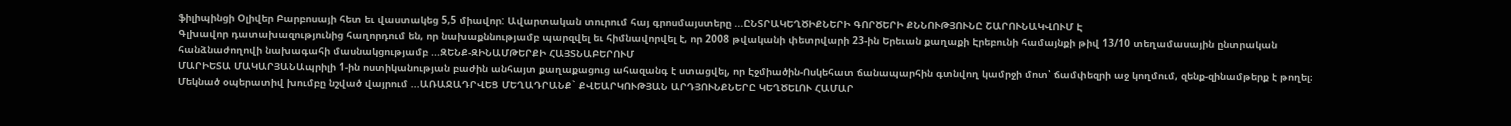ֆիլիպինցի Օլիվեր Բարբոսայի հետ եւ վաստակեց 5,5 միավոր: Ավարտական տուրում հայ գրոսմայստերը ...ԸՆՏՐԱԿԵՂԾԻՔՆԵՐԻ ԳՈՐԾԵՐԻ ՔՆՆՈՒԹՅՈՒՆԸ ՇԱՐՈՒՆԱԿՎՈՒՄ Է
Գլխավոր դատախազությունից հաղորդում են, որ նախաքննությամբ պարզվել եւ հիմնավորվել է, որ 2008 թվականի փետրվարի 23-ին Երեւան քաղաքի Էրեբունի համայնքի թիվ 13/10 տեղամասային ընտրական հանձնաժողովի նախագահի մասնակցությամբ ...ԶԵՆՔ-ԶԻՆԱՄԹԵՐՔԻ ՀԱՅՏՆԱԲԵՐՈՒՄ
ՄԱՐԻԵՏԱ ՄԱԿԱՐՅԱՆԱպրիլի 1-ին ոստիկանության բաժին անհայտ քաղաքացուց ահազանգ է ստացվել, որ Էջմիածին-Ոսկեհատ ճանապարհին գտնվող կամրջի մոտ՝ ճամփեզրի աջ կողմում, զենք-զինամթերք է թողել։ Մեկնած օպերատիվ խումբը նշված վայրում ...ԱՌԱՋԱԴՐՎԵՑ ՄԵՂԱԴՐԱՆՔ` ՔՎԵԱՐԿՈՒԹՅԱՆ ԱՐԴՅՈՒՆՔՆԵՐԸ ԿԵՂԾԵԼՈՒ ՀԱՄԱՐ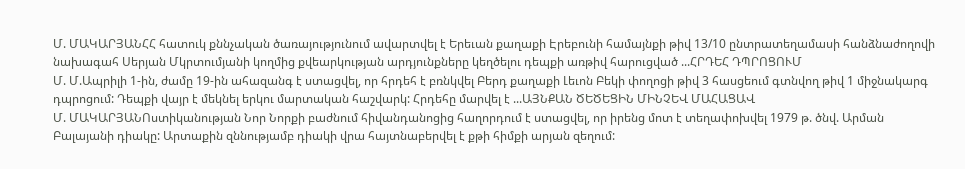Մ. ՄԱԿԱՐՅԱՆՀՀ հատուկ քննչական ծառայությունում ավարտվել է Երեւան քաղաքի Էրեբունի համայնքի թիվ 13/10 ընտրատեղամասի հանձնաժողովի նախագահ Սերյան Մկրտումյանի կողմից քվեարկության արդյունքները կեղծելու դեպքի առթիվ հարուցված ...ՀՐԴԵՀ ԴՊՐՈՑՈՒՄ
Մ. Մ.Ապրիլի 1-ին, ժամը 19-ին ահազանգ է ստացվել, որ հրդեհ է բռնկվել Բերդ քաղաքի Լեւոն Բեկի փողոցի թիվ 3 հասցեում գտնվող թիվ 1 միջնակարգ դպրոցում: Դեպքի վայր է մեկնել երկու մարտական հաշվարկ: Հրդեհը մարվել է ...ԱՅՆՔԱՆ ԾԵԾԵՑԻՆ ՄԻՆՉԵՎ ՄԱՀԱՑԱՎ
Մ. ՄԱԿԱՐՅԱՆՈստիկանության Նոր Նորքի բաժնում հիվանդանոցից հաղորդում է ստացվել, որ իրենց մոտ է տեղափոխվել 1979 թ. ծնվ. Արման Բալայանի դիակը: Արտաքին զննությամբ դիակի վրա հայտնաբերվել է քթի հիմքի արյան զեղում: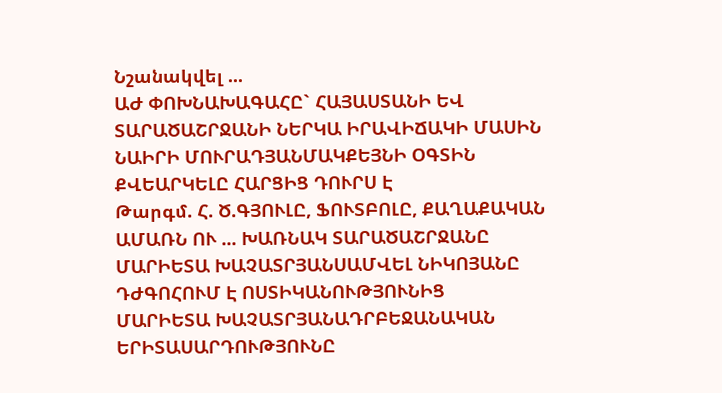Նշանակվել ...
ԱԺ ՓՈԽՆԱԽԱԳԱՀԸ` ՀԱՅԱՍՏԱՆԻ ԵՎ ՏԱՐԱԾԱՇՐՋԱՆԻ ՆԵՐԿԱ ԻՐԱՎԻՃԱԿԻ ՄԱՍԻՆ
ՆԱԻՐԻ ՄՈՒՐԱԴՅԱՆՄԱԿՔԵՅՆԻ ՕԳՏԻՆ ՔՎԵԱՐԿԵԼԸ ՀԱՐՑԻՑ ԴՈՒՐՍ Է
Թարգմ. Հ. Ծ.ԳՅՈՒԼԸ, ՖՈՒՏԲՈԼԸ, ՔԱՂԱՔԱԿԱՆ ԱՄԱՌՆ ՈՒ ... ԽԱՌՆԱԿ ՏԱՐԱԾԱՇՐՋԱՆԸ
ՄԱՐԻԵՏԱ ԽԱՉԱՏՐՅԱՆՍԱՄՎԵԼ ՆԻԿՈՅԱՆԸ ԴԺԳՈՀՈՒՄ Է ՈՍՏԻԿԱՆՈՒԹՅՈՒՆԻՑ
ՄԱՐԻԵՏԱ ԽԱՉԱՏՐՅԱՆԱԴՐԲԵՋԱՆԱԿԱՆ ԵՐԻՏԱՍԱՐԴՈՒԹՅՈՒՆԸ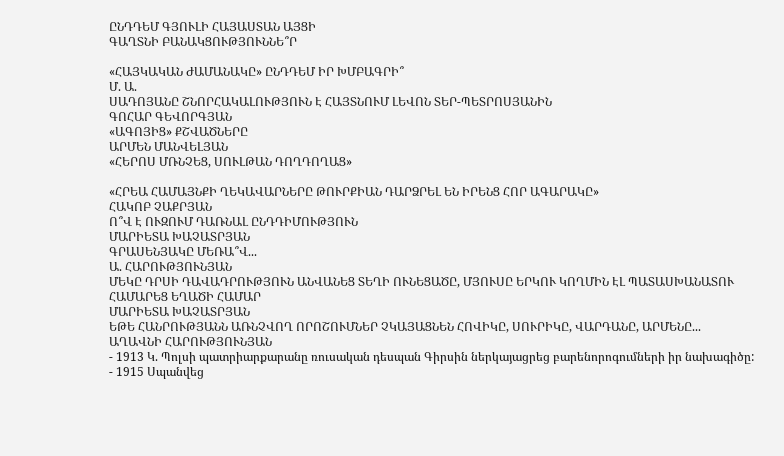ԸՆԴԴԵՄ ԳՅՈՒԼԻ ՀԱՅԱՍՏԱՆ ԱՅՑԻ
ԳԱՂՏՆԻ ԲԱՆԱԿՑՈՒԹՅՈՒՆՆԵ՞Ր

«ՀԱՅԿԱԿԱՆ ԺԱՄԱՆԱԿԸ» ԸՆԴԴԵՄ ԻՐ ԽՄԲԱԳՐԻ՞
Մ. Ա.
ՍԱԴՈՅԱՆԸ ՇՆՈՐՀԱԿԱԼՈՒԹՅՈՒՆ Է ՀԱՅՏՆՈՒՄ ԼԵՎՈՆ ՏԵՐ-ՊԵՏՐՈՍՅԱՆԻՆ
ԳՈՀԱՐ ԳԵՎՈՐԳՅԱՆ
«ԱԳՈՅԻՑ» ՔՇՎԱԾՆԵՐԸ
ԱՐՄԵՆ ՄԱՆՎԵԼՅԱՆ
«ՀԵՐՈՍ ՄՌՆՉԵՑ, ՍՈՒԼԹԱՆ ԴՈՂԴՈՂԱՑ»

«ՀՐԵԱ ՀԱՄԱՅՆՔԻ ՂԵԿԱՎԱՐՆԵՐԸ ԹՈՒՐՔԻԱՆ ԴԱՐՁՐԵԼ ԵՆ ԻՐԵՆՑ ՀՈՐ ԱԳԱՐԱԿԸ»
ՀԱԿՈԲ ՉԱՔՐՅԱՆ
Ո՞Վ Է ՈՒԶՈՒՄ ԴԱՌՆԱԼ ԸՆԴԴԻՄՈՒԹՅՈՒՆ
ՄԱՐԻԵՏԱ ԽԱՉԱՏՐՅԱՆ
ԳՐԱՍԵՆՅԱԿԸ ՄԵՌԱ՞Վ...
Ա. ՀԱՐՈՒԹՅՈՒՆՅԱՆ
ՄԵԿԸ ԴՐՍԻ ԴԱՎԱԴՐՈՒԹՅՈՒՆ ԱՆՎԱՆԵՑ ՏԵՂԻ ՈՒՆԵՑԱԾԸ, ՄՅՈՒՍԸ ԵՐԿՈՒ ԿՈՂՄԻՆ ԷԼ ՊԱՏԱՍԽԱՆԱՏՈՒ ՀԱՄԱՐԵՑ ԵՂԱԾԻ ՀԱՄԱՐ
ՄԱՐԻԵՏԱ ԽԱՉԱՏՐՅԱՆ
ԵԹԵ ՀԱՆՐՈՒԹՅԱՆՆ ԱՌՆՉՎՈՂ ՈՐՈՇՈՒՄՆԵՐ ՉԿԱՅԱՑՆԵՆ ՀՈՎԻԿԸ, ՍՈՒՐԻԿԸ, ՎԱՐԴԱՆԸ, ԱՐՄԵՆԸ...
ԱՂԱՎՆԻ ՀԱՐՈՒԹՅՈՒՆՅԱՆ
- 1913 Կ. Պոլսի պատրիարքարանը ռուսական դեսպան Գիրսին ներկայացրեց բարենորոգումների իր նախագիծը:
- 1915 Սպանվեց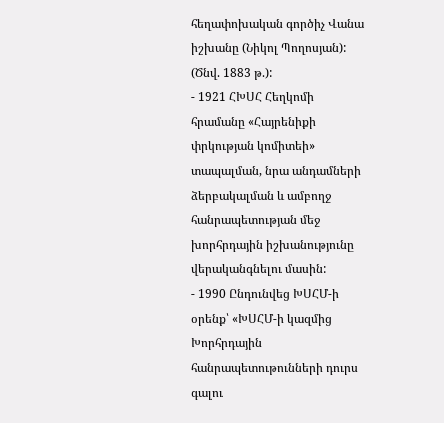հեղափոխական գործիչ Վանա իշխանը (Նիկոլ Պողոսյան): (Ծնվ. 1883 թ.):
- 1921 ՀԽՍՀ Հեղկոմի հրամանը «Հայրենիքի փրկության կոմիտեի» տապալման, նրա անդամների ձերբակալման և ամբողջ հանրապետության մեջ խորհրդային իշխանությունը վերականգնելու մասին:
- 1990 Ընդունվեց ԽՍՀՄ-ի օրենք՝ «ԽՍՀՄ-ի կազմից Խորհրդային հանրապետութունների դուրս գալու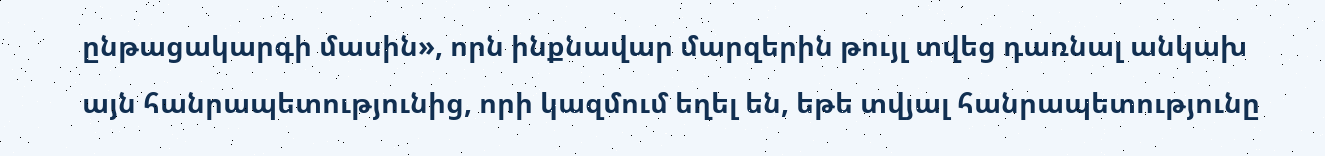ընթացակարգի մասին», որն ինքնավար մարզերին թույլ տվեց դառնալ անկախ այն հանրապետությունից, որի կազմում եղել են, եթե տվյալ հանրապետությունը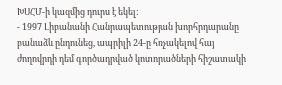ԽՍՀՄ-ի կազմից դուրս է եկել:
- 1997 Լիբանանի Հանրապետության խորհրդարանը բանաձև ընդունեց, ապրիլի 24-ը հռչակելով հայ ժողովրդի դեմ գործադրված կոտորածների հիշատակի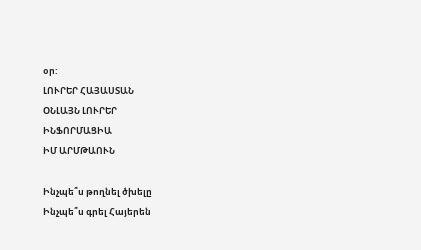օր:
ԼՈՒՐԵՐ ՀԱՅԱՍՏԱՆ
ՕՆԼԱՅՆ ԼՈՒՐԵՐ
ԻՆՖՈՐՄԱՑԻԱ
ԻՄ ԱՐՄԹԱՈՒՆ

Ինչպե՞ս թողնել ծխելը
Ինչպե՞ս գրել Հայերեն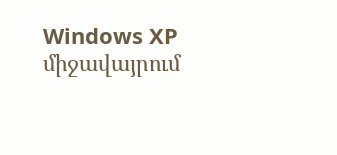Windows XP միջավայրում